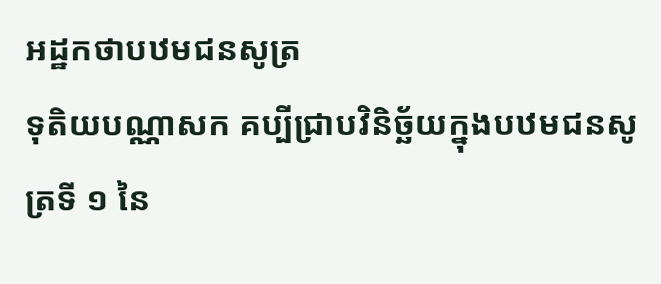អដ្ឋកថាបឋមជនសូត្រ
ទុតិយបណ្ណាសក គប្បីជ្រាបវិនិច្ឆ័យក្នុងបឋមជនសូត្រទី ១ នៃ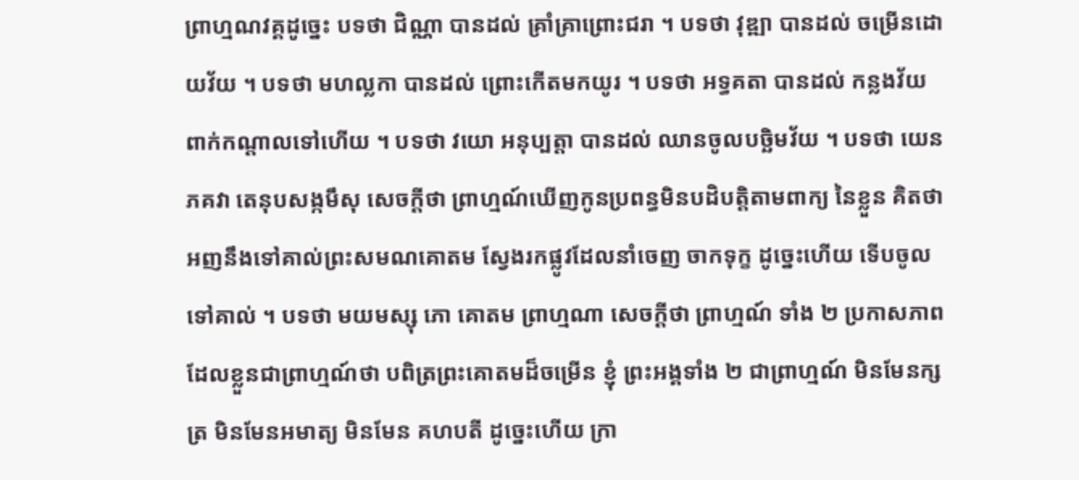ព្រាហ្មណវគ្គដូច្នេះ បទថា ជិណ្ណា បានដល់ គ្រាំគ្រាព្រោះជរា ។ បទថា វុឌ្ឍា បានដល់ ចម្រើនដោយវ័យ ។ បទថា មហល្លកា បានដល់ ព្រោះកើតមកយូរ ។ បទថា អទ្ធគតា បានដល់ កន្លងវ័យពាក់កណ្តាលទៅហើយ ។ បទថា វយោ អនុប្បត្តា បានដល់ ឈានចូលបច្ឆិមវ័យ ។ បទថា យេន ភគវា តេនុបសង្កមឹសុ សេចក្តីថា ព្រាហ្មណ៍ឃើញកូនប្រពន្ធមិនបដិបត្តិតាមពាក្យ នៃខ្លួន គិតថា អញនឹងទៅគាល់ព្រះសមណគោតម ស្វែងរកផ្លូវដែលនាំចេញ ចាកទុក្ខ ដូច្នេះហើយ ទើបចូលទៅគាល់ ។ បទថា មយមស្សុ ភោ គោតម ព្រាហ្មណា សេចក្តីថា ព្រាហ្មណ៍ ទាំង ២ ប្រកាសភាពដែលខ្លួនជាព្រាហ្មណ៍ថា បពិត្រព្រះគោតមដ៏ចម្រើន ខ្ញុំ ព្រះអង្គទាំង ២ ជាព្រាហ្មណ៍ មិនមែនក្សត្រ មិនមែនអមាត្យ មិនមែន គហបតី ដូច្នេះហើយ ក្រា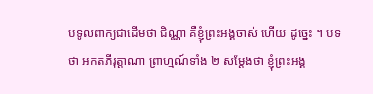បទូលពាក្យជាដើមថា ជិណ្ណា គឺខ្ញុំព្រះអង្គចាស់ ហើយ ដូច្នេះ ។ បទថា អកតភីរុត្តាណា ព្រាហ្មណ៍ទាំង ២ សម្តែងថា ខ្ញុំព្រះអង្គ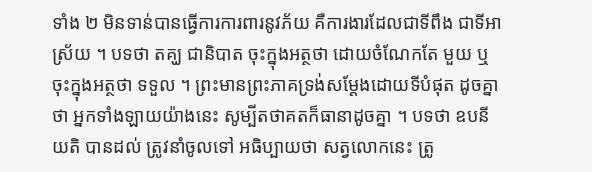ទាំង ២ មិនទាន់បានធ្វើការការពារនូវភ័យ គឺការងារដែលជាទីពឹង ជាទីអាស្រ័យ ។ បទថា តគ្ឃ ជានិបាត ចុះក្នុងអត្ថថា ដោយចំណែកតែ មួយ ឬចុះក្នុងអត្ថថា ទទួល ។ ព្រះមានព្រះភាគទ្រង់សម្តែងដោយទីបំផុត ដូចគ្នាថា អ្នកទាំងឡាយយ៉ាងនេះ សូម្បីតថាគតក៏ធានាដូចគ្នា ។ បទថា ឧបនីយតិ បានដល់ ត្រូវនាំចូលទៅ អធិប្បាយថា សត្វលោកនេះ ត្រូ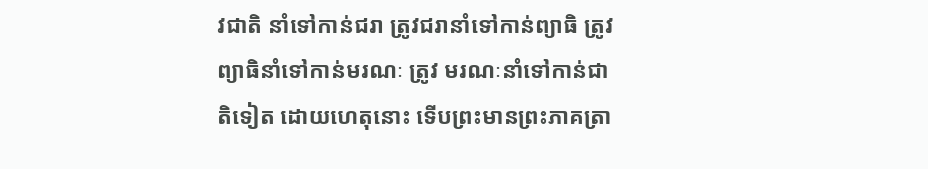វជាតិ នាំទៅកាន់ជរា ត្រូវជរានាំទៅកាន់ព្យាធិ ត្រូវព្យាធិនាំទៅកាន់មរណៈ ត្រូវ មរណៈនាំទៅកាន់ជាតិទៀត ដោយហេតុនោះ ទើបព្រះមានព្រះភាគត្រា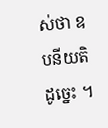ស់ថា ឧបនីយតិ ដូច្នេះ ។